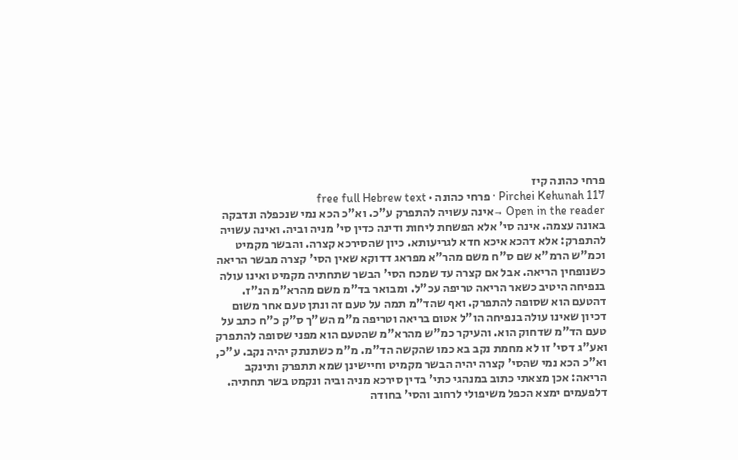פרחי כהונה קיז
Pirchei Kehunah 117 · פרחי כהונה · free full Hebrew text
Open in the reader →אינה עשויה להתפרק ע"כ. וא"כ הכא נמי שנכפלה ונדבקה באונה עצמה. אינה סי' אלא הפשחת ליחות ודינה כדין סי' מניה וביה. ואינה עשויה להתפרק: אלא דהכא איכא חדא לגריעותא. כיון שהסירכא קצרה. והבשר מקמיט וכמ"ש הרמ"א שם ס"ח משם מהר"א מפראג דדוקא שאין הסי' קצרה מבשר הריאה כשנופחין הריאה. אבל אם קצרה עד שמכח הסי' הבשר שתחתיה מקמיט ואינו עולה בנפיחה היטיב כשאר הריאה טריפה עכ"ל. ומבואר בד"מ משם מהרא"מ הנ"ז. דהטעם הוא שסופה להתפרק. ואף שהד"מ תמה על טעם זה ונתן טעם אחר משום דכיון שאינו עולה בנפיחה הו"ל אטום בריאה וטריפה מ"מ הש"ך ס"ק כ"ח כתב על טעם הד"מ שדחוק הוא. והעיקר כמ"ש מהרא"מ שהטעם הוא מפני שסופה להתפרק ואע"ג דסי' זו לא מחמת נקב בא כמו שהקשה הד"מ. מ"מ כשתנתק יהיה נקב. ע"כ, וא"כ הכא נמי שהסי' קצרה יהיה הבשר מקמיט וחיישינן שמא תתפרק ותינקב הריאה: אכן מצאתי כתוב במנהגי כתי' בדין סירכא מניה וביה ונקמט בשר תחתיה. דלפעמים ימצא הכפל משיפולי לרחוב והסי' בחודה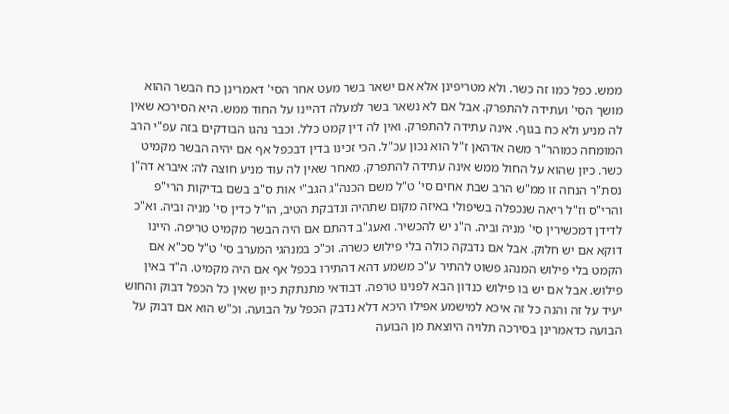ממש. כפל כמו זה כשר. ולא מטריפינן אלא אם ישאר בשר מעט אחר הסי' דאמרינן כח הבשר ההוא מושך הסי' ועתידה להתפרק. אבל אם לא נשאר בשר למעלה דהיינו על החוד ממש. היא הסירכא שאין לה מניע ולא כח בגוף. אינה עתידה להתפרק. ואין לה דין קמט כלל. וכבר נהגו הבודקים בזה עפ"י הרב המומחה כמוהר"ר משה אדהאן ז"ל הוא נכון עכ"ל. הכי זכינו בדין דבכפל אף אם יהיה הבשר מקמיט כשר. כיון שהוא על החול ממש אינה עתידה להתפרק. מאחר שאין לה עוד מניע חוצה לה: איברא דה"ן נסת"ר הנחה זו ממ"ש הרב שבת אחים סי' ט"ל משם הכנה"ג הגב"י אות ס"ב בשם בדיקות הרי"פ והרי"ס וז"ל ריאה שנכפלה בשיפולי באיזה מקום שתהיה ונדבקת הטיב, הו"ל כדין סי' מניה וביה. וא"כ לדידן דמכשירין סי' מניה וביה. ה"נ יש להכשיר. ואעג"ב דהתם אם היה הבשר מקמיט טריפה. היינו דוקא אם יש חלוק. אבל אם נדבקה כולה בלי פילוש כשרה. וכ"כ במנהגי המערב סי' ט"ל סכ"א אם הקמט בלי פילוש המנהג פשוט להתיר ע"כ משמע דהא דהתירו בכפל אף אם היה מקמיט. ה"ד באין פילוש. אבל אם יש בו פילוש כנדון הבא לפנינו טרפה. דבודאי מתנתקת כיון שאין כל הכפל דבוק והחוש יעיד על זה והנה כל זה איכא למישמע אפילו היכא דלא נדבק הכפל על הבועה. וכ"ש הוא אם דבוק על הבועה כדאמרינן בסירכה תלויה היוצאת מן הבועה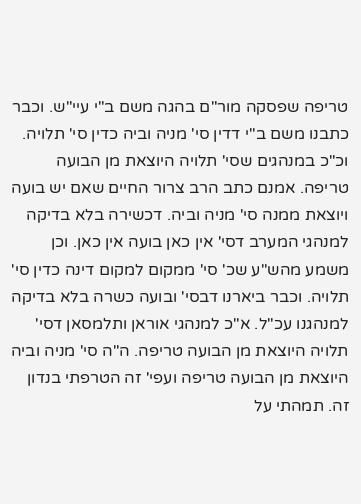טריפה שפסקה מור"ם בהגה משם ב"י עיי"ש. וכבר כתבנו משם ב"י דדין סי' מניה וביה כדין סי' תלויה. וכ"כ במנהגים שסי' תלויה היוצאת מן הבועה טריפה. אמנם כתב הרב צרור החיים שאם יש בועה ויוצאת ממנה סי' מניה וביה. דכשירה בלא בדיקה למנהגי המערב דסי' אין כאן בועה אין כאן. וכן משמע מהש"ע שכ' סי' ממקום למקום דינה כדין סי' תלויה. וכבר ביארנו דבסי' ובועה כשרה בלא בדיקה למנהגנו עכ"ל. א"כ למנהגי אוראן ותלמסאן דסי' תלויה היוצאת מן הבועה טריפה. ה"ה סי' מניה וביה היוצאת מן הבועה טריפה ועפי' זה הטרפתי בנדון זה. תמהתי על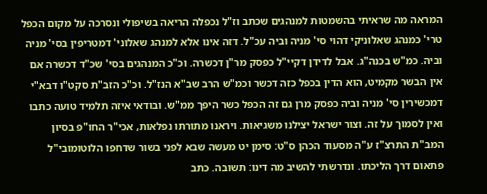המראה מה שראיתי בהשמטות למנהגים שכתב וז"ל נכפלה הריאה בשיפולי ונסרכה על מקום הכפל טרי' כמנהג שאלוניקי דהוי סי' מניה וביה עכ"ל. דזה אינו אלא למנהג שאלוני' דמטריפין בסי' מניה וביה. כמ"ש בכנה"ג. אבל לדידן דקיי"ל כפסק מר"ן דכשרה. וכ"כ המנהגים בסי' שכ"ד דכשרה אם אין הבשר מקמיט, הוא הדין בכפל כזה דכשר וכמ"ש הרב שב"א הנז"ל. וכ"כ הזב"ת סקט"ו דבא"י דמכשירין סי' מניה וביה כפסק מרן גם זה הכפל כשר היפך ממ"ש. ובודאי איזה תלמיד טועה כתבו ואין לסמוך על זה. וצור ישראל יצילנו משגיאות. ויראנו מתורתו נפלאות, אכי"ר החו"פ בסיון המב"ת התרצ"ז ע"ה מסעוד הכהן ס"ט: סימן יט מעשה שבא לפני בשור שדחפו הלוטומובי"ל פתאום דרך הליכתו. ונדרשתי להשיב מה דינו: תשובה. כתב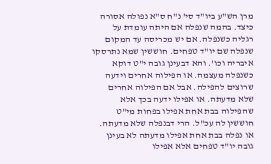מרן הש"ע ביו"ד סי' נ"ח ס"א נפולה אסורה כיצד. בהמה שנפלה אם היתה עומדת על רגליה כשנפלה. אם יש מכריסה עד המקום שנפלה שם יו"ד טפחים. חוששין שמא נתרסקו איבריה וכו'. והא דבעינן גובה י"ט דוקא כשנפלה מעצמה. או הפילוה אחרים וידעה שרוצים להפילה. אבל אם הפילוה אחרים שלא מדעתה. או אפילו ידעה בכך אלא שהפילוה בבת אחת אפילו בפחות מי"ט חוששין לה עכ"ל. הרי דבנפלה שלא מדעתה. או נפלה בבת אחת אפילו מדעתה לא בעינן גובה יו"ד טפחים אלא אפילו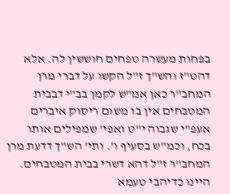בפחות מעשרה טפחים חוששין לה. אלא דהט"ז והש"ך ז"ל הקשו על דברי מרן המחב"ר כאן אמ"ש לקמן בב"י דבבית המטבחים אין בו משום ריסוק איברים אעפ"י שגבוה י"ט ואפי' שמפילים אותו בכח, וכמ"ש בסעיף ו'. ותי' הש"ך דדעת מרן המחב"ר ז"ל דהא דשרי בבית המטבחים. היינו כדיהבי טעמא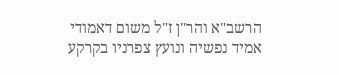הרשב"א והר"ן ז"ל משום דאמודי אמיד נפשיה ונועץ צפרניו בקרקע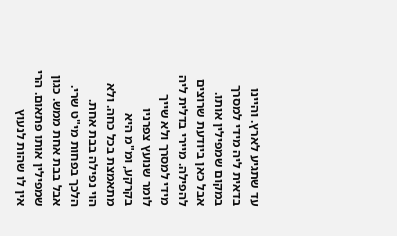עד שתגיע לארץ. והיינו בדאית ליה מידי למסרך במקום שמפילין אותו. אבל כאן ביודעת שרוצים להפילה. מיירי בדלית ליה מידי למסרך ולא שייך לומר שנועץ צפרניו בקרקע, ומ"מ היא מתאמצת בכל כחה. ולא הוי נפילה בבת אחת. הלכך בפחות מי"ט שרי. אבל בבת אחת ממש. כגון שמפילין אותו פתאום. הרי אין לו שהות לנעוץ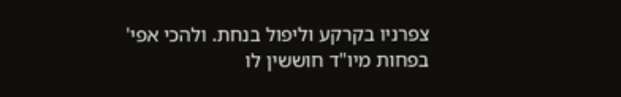צפרניו בקרקע וליפול בנחת. ולהכי אפי' בפחות מיו"ד חוששין לו